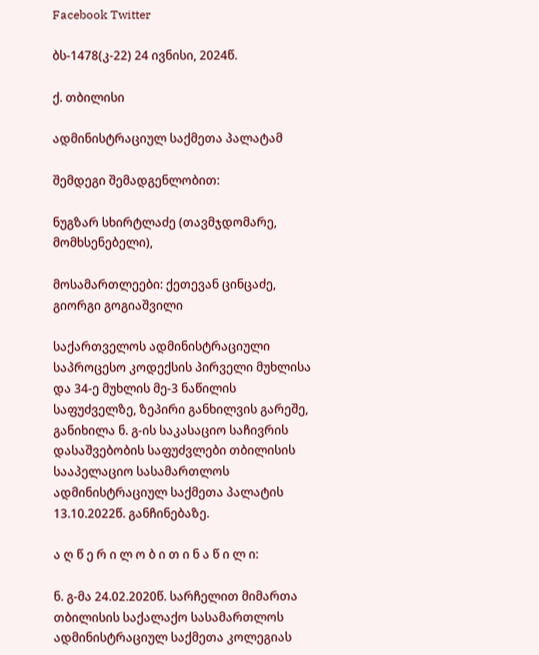Facebook Twitter

ბს-1478(კ-22) 24 ივნისი, 2024წ.

ქ. თბილისი

ადმინისტრაციულ საქმეთა პალატამ

შემდეგი შემადგენლობით:

ნუგზარ სხირტლაძე (თავმჯდომარე, მომხსენებელი),

მოსამართლეები: ქეთევან ცინცაძე, გიორგი გოგიაშვილი

საქართველოს ადმინისტრაციული საპროცესო კოდექსის პირველი მუხლისა და 34-ე მუხლის მე-3 ნაწილის საფუძველზე, ზეპირი განხილვის გარეშე, განიხილა ნ. გ-ის საკასაციო საჩივრის დასაშვებობის საფუძვლები თბილისის სააპელაციო სასამართლოს ადმინისტრაციულ საქმეთა პალატის 13.10.2022წ. განჩინებაზე.

ა ღ წ ე რ ი ლ ო ბ ი თ ი ნ ა წ ი ლ ი:

ნ. გ-მა 24.02.2020წ. სარჩელით მიმართა თბილისის საქალაქო სასამართლოს ადმინისტრაციულ საქმეთა კოლეგიას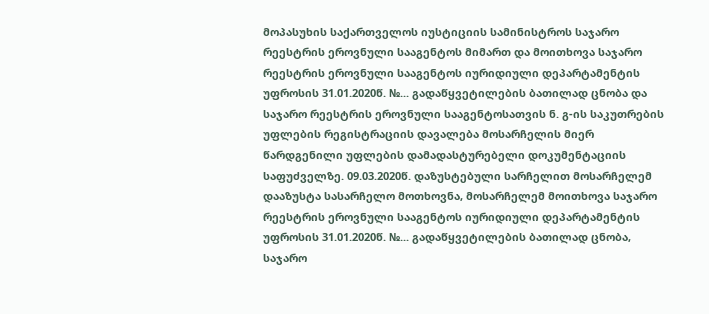მოპასუხის საქართველოს იუსტიციის სამინისტროს საჯარო რეესტრის ეროვნული სააგენტოს მიმართ და მოითხოვა საჯარო რეესტრის ეროვნული სააგენტოს იურიდიული დეპარტამენტის უფროსის 31.01.2020წ. №... გადაწყვეტილების ბათილად ცნობა და საჯარო რეესტრის ეროვნული სააგენტოსათვის ნ. გ-ის საკუთრების უფლების რეგისტრაციის დავალება მოსარჩელის მიერ წარდგენილი უფლების დამადასტურებელი დოკუმენტაციის საფუძველზე. 09.03.2020წ. დაზუსტებული სარჩელით მოსარჩელემ დააზუსტა სასარჩელო მოთხოვნა, მოსარჩელემ მოითხოვა საჯარო რეესტრის ეროვნული სააგენტოს იურიდიული დეპარტამენტის უფროსის 31.01.2020წ. №... გადაწყვეტილების ბათილად ცნობა, საჯარო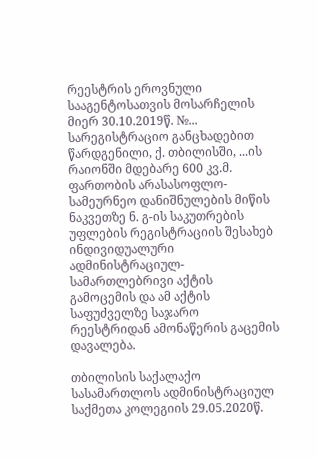რეესტრის ეროვნული სააგენტოსათვის მოსარჩელის მიერ 30.10.2019წ. №... სარეგისტრაციო განცხადებით წარდგენილი, ქ. თბილისში, ...ის რაიონში მდებარე 600 კვ.მ. ფართობის არასასოფლო-სამეურნეო დანიშნულების მიწის ნაკვეთზე ნ. გ-ის საკუთრების უფლების რეგისტრაციის შესახებ ინდივიდუალური ადმინისტრაციულ-სამართლებრივი აქტის გამოცემის და ამ აქტის საფუძველზე საჯარო რეესტრიდან ამონაწერის გაცემის დავალება.

თბილისის საქალაქო სასამართლოს ადმინისტრაციულ საქმეთა კოლეგიის 29.05.2020წ.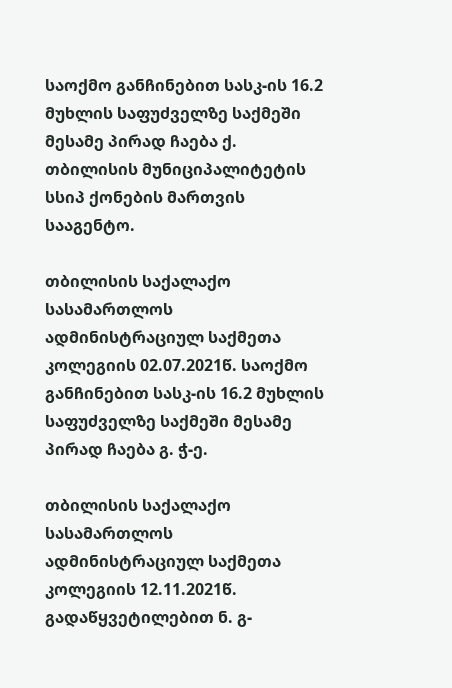საოქმო განჩინებით სასკ-ის 16.2 მუხლის საფუძველზე საქმეში მესამე პირად ჩაება ქ. თბილისის მუნიციპალიტეტის სსიპ ქონების მართვის სააგენტო.

თბილისის საქალაქო სასამართლოს ადმინისტრაციულ საქმეთა კოლეგიის 02.07.2021წ. საოქმო განჩინებით სასკ-ის 16.2 მუხლის საფუძველზე საქმეში მესამე პირად ჩაება გ. ჭ-ე.

თბილისის საქალაქო სასამართლოს ადმინისტრაციულ საქმეთა კოლეგიის 12.11.2021წ. გადაწყვეტილებით ნ. გ-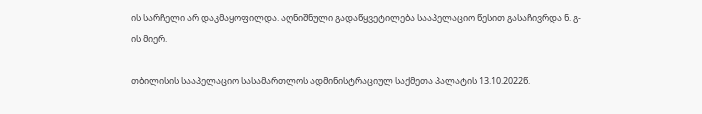ის სარჩელი არ დაკმაყოფილდა. აღნიშნული გადაწყვეტილება სააპელაციო წესით გასაჩივრდა ნ. გ-ის მიერ.

თბილისის სააპელაციო სასამართლოს ადმინისტრაციულ საქმეთა პალატის 13.10.2022წ.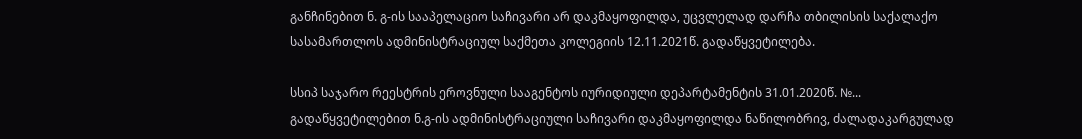განჩინებით ნ. გ-ის სააპელაციო საჩივარი არ დაკმაყოფილდა, უცვლელად დარჩა თბილისის საქალაქო სასამართლოს ადმინისტრაციულ საქმეთა კოლეგიის 12.11.2021წ. გადაწყვეტილება.

სსიპ საჯარო რეესტრის ეროვნული სააგენტოს იურიდიული დეპარტამენტის 31.01.2020წ. №... გადაწყვეტილებით ნ.გ-ის ადმინისტრაციული საჩივარი დაკმაყოფილდა ნაწილობრივ, ძალადაკარგულად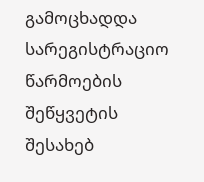გამოცხადდა სარეგისტრაციო წარმოების შეწყვეტის შესახებ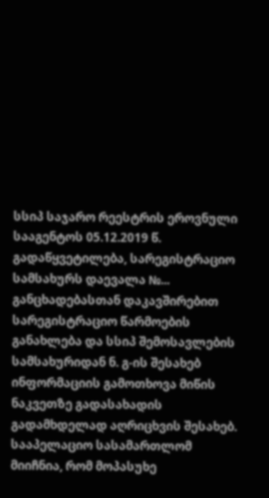სსიპ საჯარო რეესტრის ეროვნული სააგენტოს 05.12.2019 წ. გადაწყვეტილება, სარეგისტრაციო სამსახურს დაევალა №... განცხადებასთან დაკავშირებით სარეგისტრაციო წარმოების განახლება და სსიპ შემოსავლების სამსახურიდან ნ. გ-ის შესახებ ინფორმაციის გამოთხოვა მიწის ნაკვეთზე გადასახადის გადამხდელად აღრიცხვის შესახებ. სააპელაციო სასამართლომ მიიჩნია, რომ მოპასუხე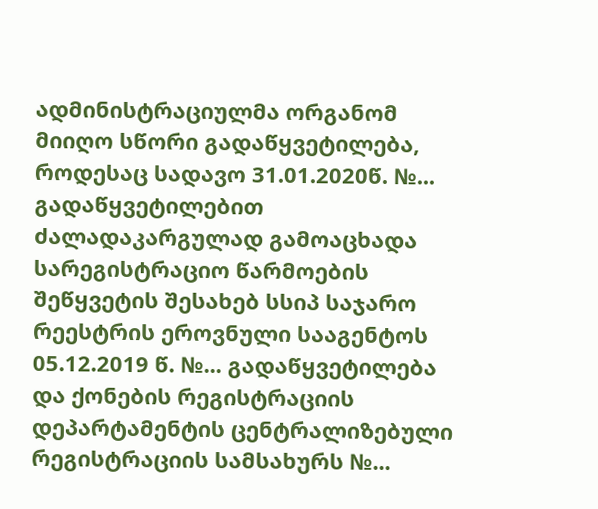ადმინისტრაციულმა ორგანომ მიიღო სწორი გადაწყვეტილება, როდესაც სადავო 31.01.2020წ. №... გადაწყვეტილებით ძალადაკარგულად გამოაცხადა სარეგისტრაციო წარმოების შეწყვეტის შესახებ სსიპ საჯარო რეესტრის ეროვნული სააგენტოს 05.12.2019 წ. №... გადაწყვეტილება და ქონების რეგისტრაციის დეპარტამენტის ცენტრალიზებული რეგისტრაციის სამსახურს №...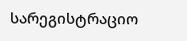სარეგისტრაციო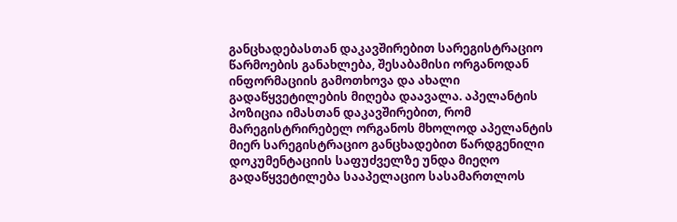განცხადებასთან დაკავშირებით სარეგისტრაციო წარმოების განახლება, შესაბამისი ორგანოდან ინფორმაციის გამოთხოვა და ახალი გადაწყვეტილების მიღება დაავალა. აპელანტის პოზიცია იმასთან დაკავშირებით, რომ მარეგისტრირებელ ორგანოს მხოლოდ აპელანტის მიერ სარეგისტრაციო განცხადებით წარდგენილი დოკუმენტაციის საფუძველზე უნდა მიეღო გადაწყვეტილება სააპელაციო სასამართლოს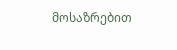მოსაზრებით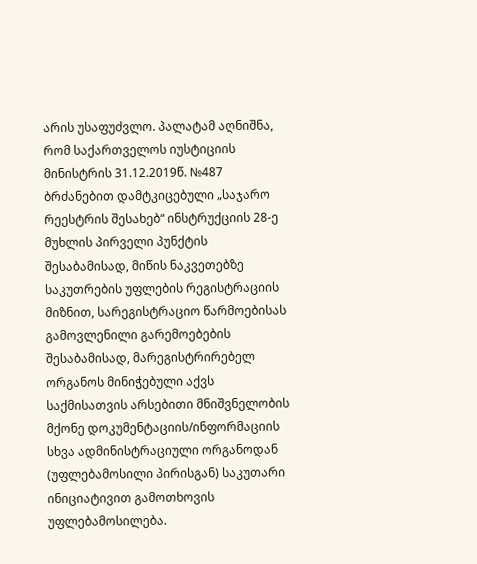არის უსაფუძვლო. პალატამ აღნიშნა, რომ საქართველოს იუსტიციის მინისტრის 31.12.2019წ. №487 ბრძანებით დამტკიცებული „საჯარო რეესტრის შესახებ“ ინსტრუქციის 28-ე მუხლის პირველი პუნქტის შესაბამისად, მიწის ნაკვეთებზე საკუთრების უფლების რეგისტრაციის მიზნით, სარეგისტრაციო წარმოებისას გამოვლენილი გარემოებების შესაბამისად, მარეგისტრირებელ ორგანოს მინიჭებული აქვს საქმისათვის არსებითი მნიშვნელობის მქონე დოკუმენტაციის/ინფორმაციის სხვა ადმინისტრაციული ორგანოდან (უფლებამოსილი პირისგან) საკუთარი ინიციატივით გამოთხოვის უფლებამოსილება.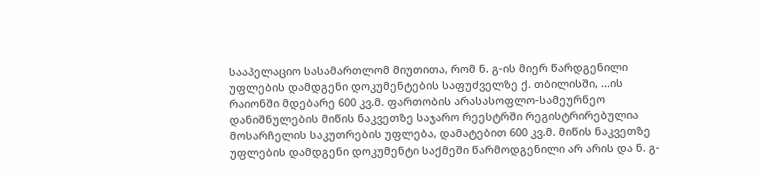სააპელაციო სასამართლომ მიუთითა, რომ ნ. გ-ის მიერ წარდგენილი უფლების დამდგენი დოკუმენტების საფუძველზე ქ. თბილისში, ...ის რაიონში მდებარე 600 კვ.მ. ფართობის არასასოფლო-სამეურნეო დანიშნულების მიწის ნაკვეთზე საჯარო რეესტრში რეგისტრირებულია მოსარჩელის საკუთრების უფლება, დამატებით 600 კვ.მ. მიწის ნაკვეთზე უფლების დამდგენი დოკუმენტი საქმეში წარმოდგენილი არ არის და ნ. გ-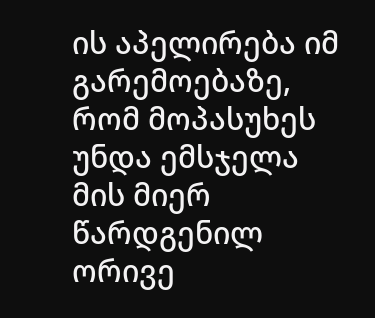ის აპელირება იმ გარემოებაზე, რომ მოპასუხეს უნდა ემსჯელა მის მიერ წარდგენილ ორივე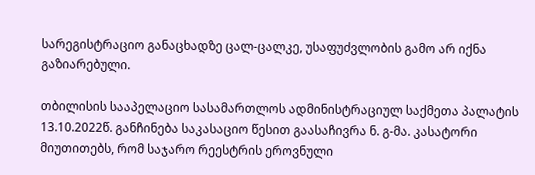სარეგისტრაციო განაცხადზე ცალ-ცალკე, უსაფუძვლობის გამო არ იქნა გაზიარებული.

თბილისის სააპელაციო სასამართლოს ადმინისტრაციულ საქმეთა პალატის 13.10.2022წ. განჩინება საკასაციო წესით გაასაჩივრა ნ. გ-მა. კასატორი მიუთითებს, რომ საჯარო რეესტრის ეროვნული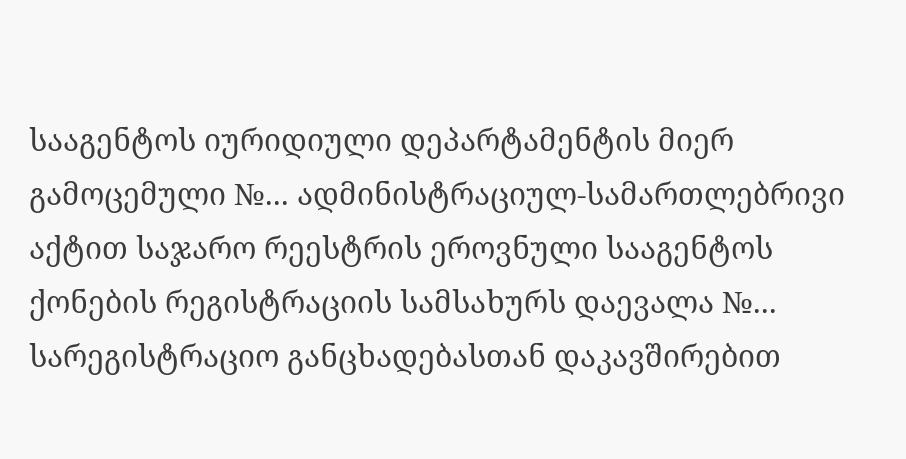სააგენტოს იურიდიული დეპარტამენტის მიერ გამოცემული №... ადმინისტრაციულ-სამართლებრივი აქტით საჯარო რეესტრის ეროვნული სააგენტოს ქონების რეგისტრაციის სამსახურს დაევალა №... სარეგისტრაციო განცხადებასთან დაკავშირებით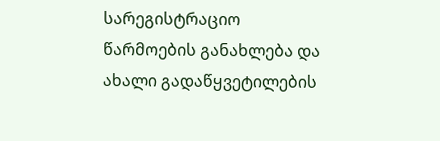სარეგისტრაციო წარმოების განახლება და ახალი გადაწყვეტილების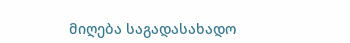მიღება საგადასახადო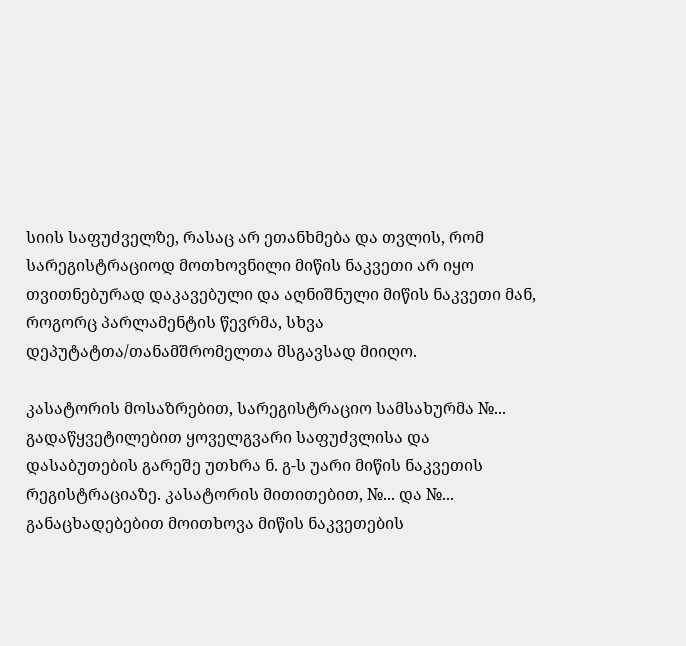სიის საფუძველზე, რასაც არ ეთანხმება და თვლის, რომ სარეგისტრაციოდ მოთხოვნილი მიწის ნაკვეთი არ იყო თვითნებურად დაკავებული და აღნიშნული მიწის ნაკვეთი მან, როგორც პარლამენტის წევრმა, სხვა დეპუტატთა/თანამშრომელთა მსგავსად მიიღო.

კასატორის მოსაზრებით, სარეგისტრაციო სამსახურმა №... გადაწყვეტილებით ყოველგვარი საფუძვლისა და დასაბუთების გარეშე უთხრა ნ. გ-ს უარი მიწის ნაკვეთის რეგისტრაციაზე. კასატორის მითითებით, №... და №... განაცხადებებით მოითხოვა მიწის ნაკვეთების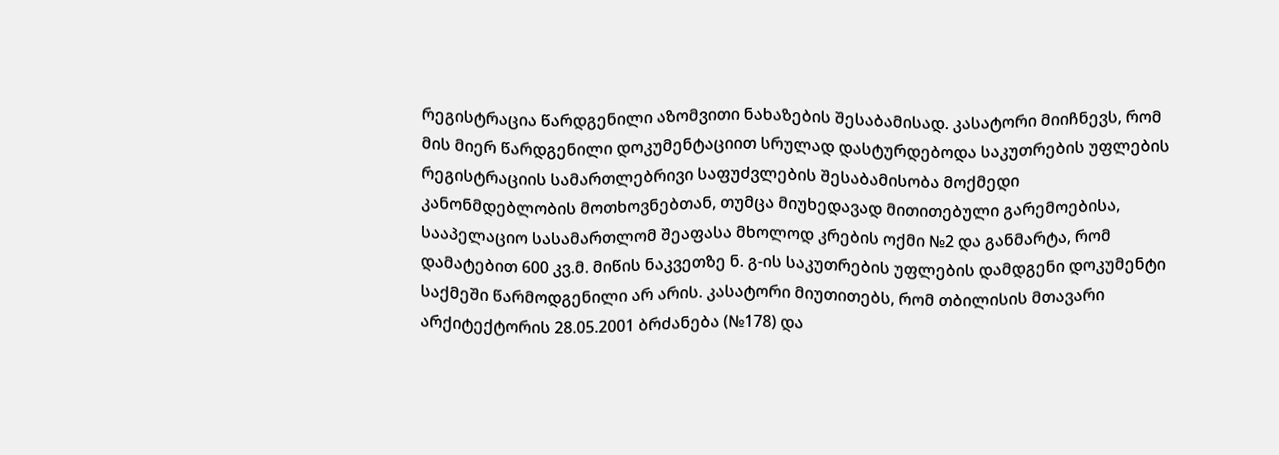რეგისტრაცია წარდგენილი აზომვითი ნახაზების შესაბამისად. კასატორი მიიჩნევს, რომ მის მიერ წარდგენილი დოკუმენტაციით სრულად დასტურდებოდა საკუთრების უფლების რეგისტრაციის სამართლებრივი საფუძვლების შესაბამისობა მოქმედი კანონმდებლობის მოთხოვნებთან, თუმცა მიუხედავად მითითებული გარემოებისა, სააპელაციო სასამართლომ შეაფასა მხოლოდ კრების ოქმი №2 და განმარტა, რომ დამატებით 600 კვ.მ. მიწის ნაკვეთზე ნ. გ-ის საკუთრების უფლების დამდგენი დოკუმენტი საქმეში წარმოდგენილი არ არის. კასატორი მიუთითებს, რომ თბილისის მთავარი არქიტექტორის 28.05.2001 ბრძანება (№178) და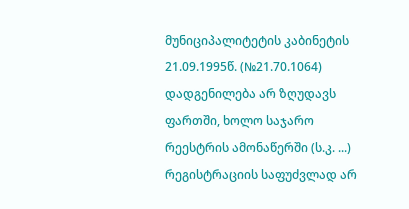მუნიციპალიტეტის კაბინეტის 21.09.1995წ. (№21.70.1064) დადგენილება არ ზღუდავს ფართში, ხოლო საჯარო რეესტრის ამონაწერში (ს.კ. ...) რეგისტრაციის საფუძვლად არ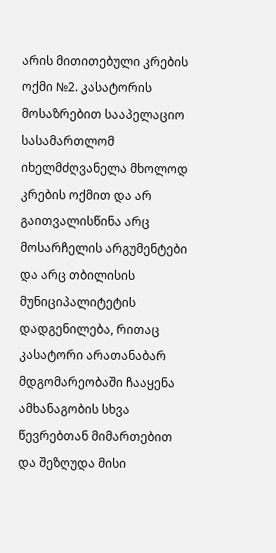არის მითითებული კრების ოქმი №2. კასატორის მოსაზრებით სააპელაციო სასამართლომ იხელმძღვანელა მხოლოდ კრების ოქმით და არ გაითვალისწინა არც მოსარჩელის არგუმენტები და არც თბილისის მუნიციპალიტეტის დადგენილება, რითაც კასატორი არათანაბარ მდგომარეობაში ჩააყენა ამხანაგობის სხვა წევრებთან მიმართებით და შეზღუდა მისი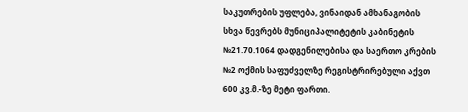საკუთრების უფლება, ვინაიდან ამხანაგობის სხვა წევრებს მუნიციპალიტეტის კაბინეტის №21.70.1064 დადგენილებისა და საერთო კრების №2 ოქმის საფუძველზე რეგისტრირებული აქვთ 600 კვ.მ.-ზე მეტი ფართი.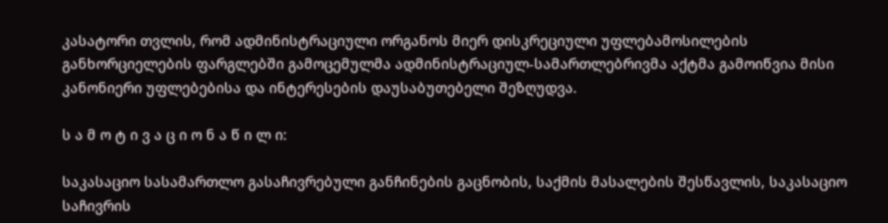კასატორი თვლის, რომ ადმინისტრაციული ორგანოს მიერ დისკრეციული უფლებამოსილების განხორციელების ფარგლებში გამოცემულმა ადმინისტრაციულ-სამართლებრივმა აქტმა გამოიწვია მისი კანონიერი უფლებებისა და ინტერესების დაუსაბუთებელი შეზღუდვა.

ს ა მ ო ტ ი ვ ა ც ი ო ნ ა წ ი ლ ი:

საკასაციო სასამართლო გასაჩივრებული განჩინების გაცნობის, საქმის მასალების შესწავლის, საკასაციო საჩივრის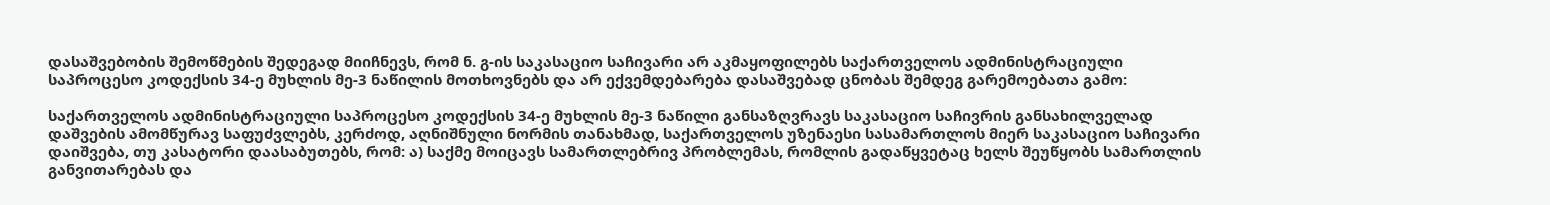დასაშვებობის შემოწმების შედეგად მიიჩნევს, რომ ნ. გ-ის საკასაციო საჩივარი არ აკმაყოფილებს საქართველოს ადმინისტრაციული საპროცესო კოდექსის 34-ე მუხლის მე-3 ნაწილის მოთხოვნებს და არ ექვემდებარება დასაშვებად ცნობას შემდეგ გარემოებათა გამო:

საქართველოს ადმინისტრაციული საპროცესო კოდექსის 34-ე მუხლის მე-3 ნაწილი განსაზღვრავს საკასაციო საჩივრის განსახილველად დაშვების ამომწურავ საფუძვლებს, კერძოდ, აღნიშნული ნორმის თანახმად, საქართველოს უზენაესი სასამართლოს მიერ საკასაციო საჩივარი დაიშვება, თუ კასატორი დაასაბუთებს, რომ: ა) საქმე მოიცავს სამართლებრივ პრობლემას, რომლის გადაწყვეტაც ხელს შეუწყობს სამართლის განვითარებას და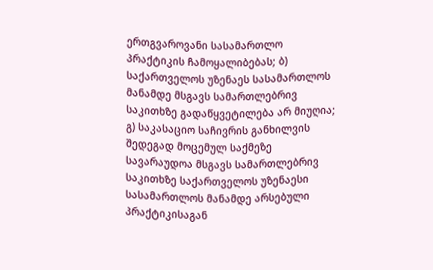ერთგვაროვანი სასამართლო პრაქტიკის ჩამოყალიბებას; ბ) საქართველოს უზენაეს სასამართლოს მანამდე მსგავს სამართლებრივ საკითხზე გადაწყვეტილება არ მიუღია; გ) საკასაციო საჩივრის განხილვის შედეგად მოცემულ საქმეზე სავარაუდოა მსგავს სამართლებრივ საკითხზე საქართველოს უზენაესი სასამართლოს მანამდე არსებული პრაქტიკისაგან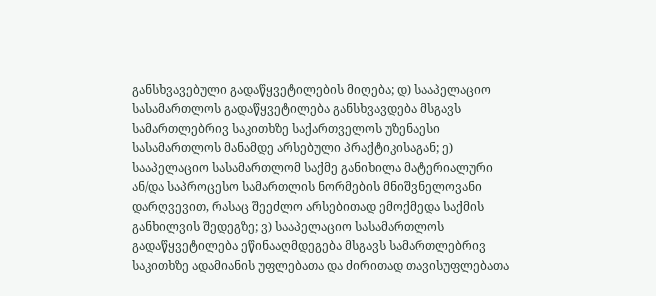განსხვავებული გადაწყვეტილების მიღება; დ) სააპელაციო სასამართლოს გადაწყვეტილება განსხვავდება მსგავს სამართლებრივ საკითხზე საქართველოს უზენაესი სასამართლოს მანამდე არსებული პრაქტიკისაგან; ე) სააპელაციო სასამართლომ საქმე განიხილა მატერიალური ან/და საპროცესო სამართლის ნორმების მნიშვნელოვანი დარღვევით, რასაც შეეძლო არსებითად ემოქმედა საქმის განხილვის შედეგზე; ვ) სააპელაციო სასამართლოს გადაწყვეტილება ეწინააღმდეგება მსგავს სამართლებრივ საკითხზე ადამიანის უფლებათა და ძირითად თავისუფლებათა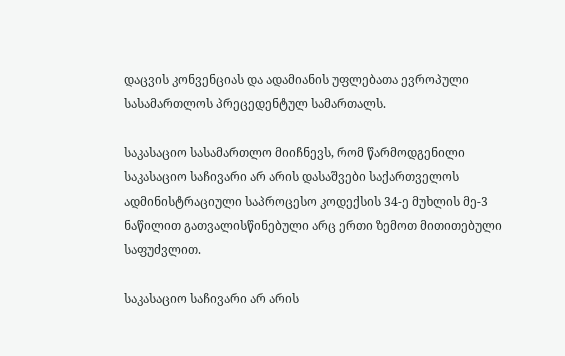დაცვის კონვენციას და ადამიანის უფლებათა ევროპული სასამართლოს პრეცედენტულ სამართალს.

საკასაციო სასამართლო მიიჩნევს, რომ წარმოდგენილი საკასაციო საჩივარი არ არის დასაშვები საქართველოს ადმინისტრაციული საპროცესო კოდექსის 34-ე მუხლის მე-3 ნაწილით გათვალისწინებული არც ერთი ზემოთ მითითებული საფუძვლით.

საკასაციო საჩივარი არ არის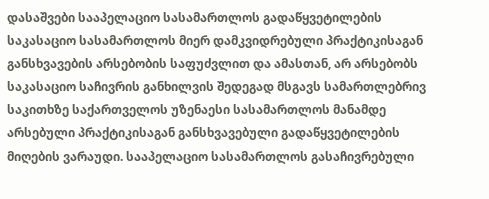დასაშვები სააპელაციო სასამართლოს გადაწყვეტილების საკასაციო სასამართლოს მიერ დამკვიდრებული პრაქტიკისაგან განსხვავების არსებობის საფუძვლით და ამასთან, არ არსებობს საკასაციო საჩივრის განხილვის შედეგად მსგავს სამართლებრივ საკითხზე საქართველოს უზენაესი სასამართლოს მანამდე არსებული პრაქტიკისაგან განსხვავებული გადაწყვეტილების მიღების ვარაუდი. სააპელაციო სასამართლოს გასაჩივრებული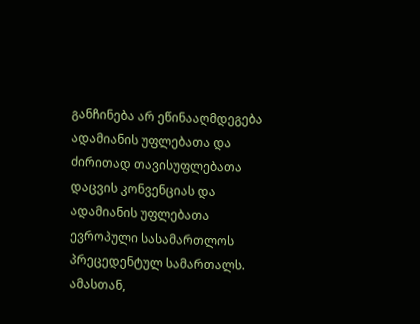განჩინება არ ეწინააღმდეგება ადამიანის უფლებათა და ძირითად თავისუფლებათა დაცვის კონვენციას და ადამიანის უფლებათა ევროპული სასამართლოს პრეცედენტულ სამართალს. ამასთან,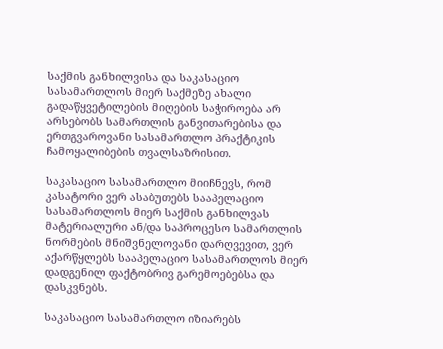საქმის განხილვისა და საკასაციო სასამართლოს მიერ საქმეზე ახალი გადაწყვეტილების მიღების საჭიროება არ არსებობს სამართლის განვითარებისა და ერთგვაროვანი სასამართლო პრაქტიკის ჩამოყალიბების თვალსაზრისით.

საკასაციო სასამართლო მიიჩნევს, რომ კასატორი ვერ ასაბუთებს სააპელაციო სასამართლოს მიერ საქმის განხილვას მატერიალური ან/და საპროცესო სამართლის ნორმების მნიშვნელოვანი დარღვევით, ვერ აქარწყლებს სააპელაციო სასამართლოს მიერ დადგენილ ფაქტობრივ გარემოებებსა და დასკვნებს.

საკასაციო სასამართლო იზიარებს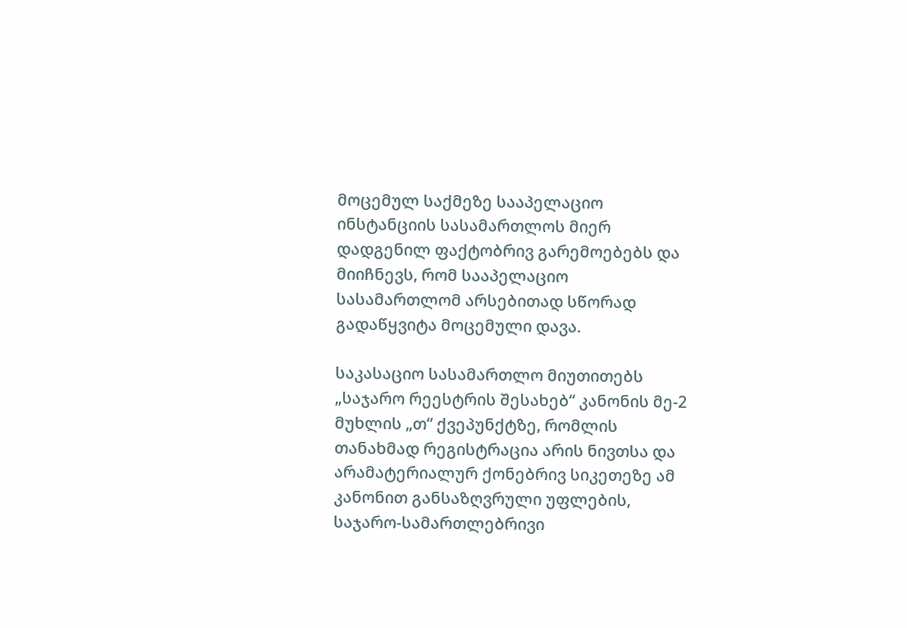მოცემულ საქმეზე სააპელაციო ინსტანციის სასამართლოს მიერ დადგენილ ფაქტობრივ გარემოებებს და მიიჩნევს, რომ სააპელაციო სასამართლომ არსებითად სწორად გადაწყვიტა მოცემული დავა.

საკასაციო სასამართლო მიუთითებს „საჯარო რეესტრის შესახებ“ კანონის მე-2 მუხლის „თ“ ქვეპუნქტზე, რომლის თანახმად რეგისტრაცია არის ნივთსა და არამატერიალურ ქონებრივ სიკეთეზე ამ კანონით განსაზღვრული უფლების, საჯარო-სამართლებრივი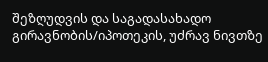შეზღუდვის და საგადასახადო გირავნობის/იპოთეკის, უძრავ ნივთზე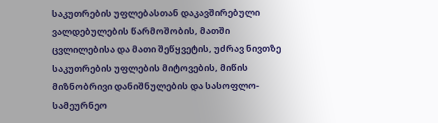საკუთრების უფლებასთან დაკავშირებული ვალდებულების წარმოშობის, მათში ცვლილებისა და მათი შეწყვეტის, უძრავ ნივთზე საკუთრების უფლების მიტოვების, მიწის მიზნობრივი დანიშნულების და სასოფლო-სამეურნეო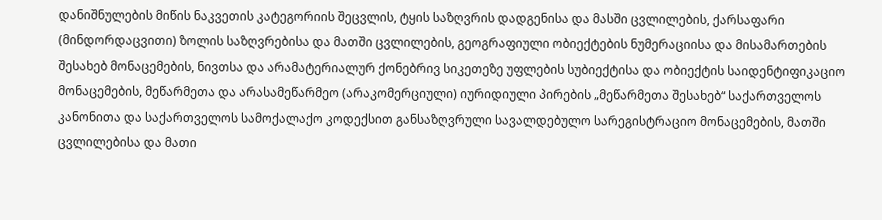დანიშნულების მიწის ნაკვეთის კატეგორიის შეცვლის, ტყის საზღვრის დადგენისა და მასში ცვლილების, ქარსაფარი (მინდორდაცვითი) ზოლის საზღვრებისა და მათში ცვლილების, გეოგრაფიული ობიექტების ნუმერაციისა და მისამართების შესახებ მონაცემების, ნივთსა და არამატერიალურ ქონებრივ სიკეთეზე უფლების სუბიექტისა და ობიექტის საიდენტიფიკაციო მონაცემების, მეწარმეთა და არასამეწარმეო (არაკომერციული) იურიდიული პირების „მეწარმეთა შესახებ“ საქართველოს კანონითა და საქართველოს სამოქალაქო კოდექსით განსაზღვრული სავალდებულო სარეგისტრაციო მონაცემების, მათში ცვლილებისა და მათი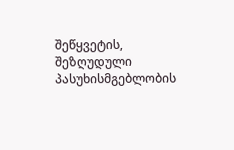შეწყვეტის, შეზღუდული პასუხისმგებლობის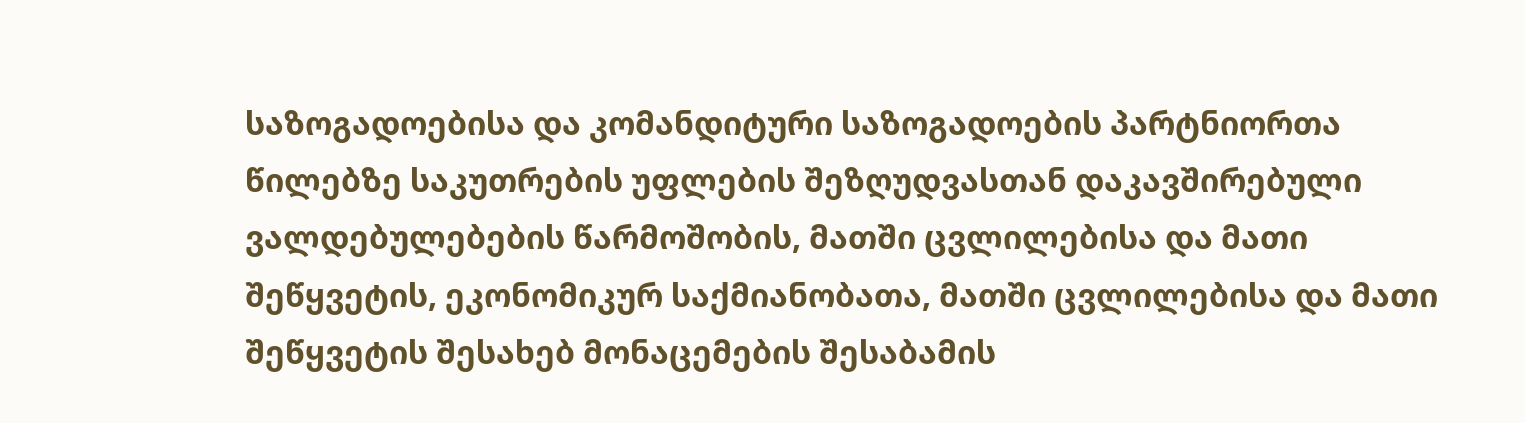საზოგადოებისა და კომანდიტური საზოგადოების პარტნიორთა წილებზე საკუთრების უფლების შეზღუდვასთან დაკავშირებული ვალდებულებების წარმოშობის, მათში ცვლილებისა და მათი შეწყვეტის, ეკონომიკურ საქმიანობათა, მათში ცვლილებისა და მათი შეწყვეტის შესახებ მონაცემების შესაბამის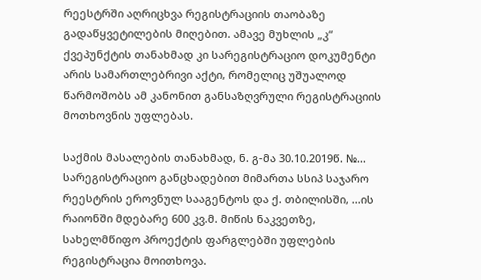რეესტრში აღრიცხვა რეგისტრაციის თაობაზე გადაწყვეტილების მიღებით. ამავე მუხლის „კ“ ქვეპუნქტის თანახმად კი სარეგისტრაციო დოკუმენტი არის სამართლებრივი აქტი, რომელიც უშუალოდ წარმოშობს ამ კანონით განსაზღვრული რეგისტრაციის მოთხოვნის უფლებას.

საქმის მასალების თანახმად, ნ. გ-მა 30.10.2019წ. №... სარეგისტრაციო განცხადებით მიმართა სსიპ საჯარო რეესტრის ეროვნულ სააგენტოს და ქ. თბილისში, ...ის რაიონში მდებარე 600 კვ.მ. მიწის ნაკვეთზე, სახელმწიფო პროექტის ფარგლებში უფლების რეგისტრაცია მოითხოვა.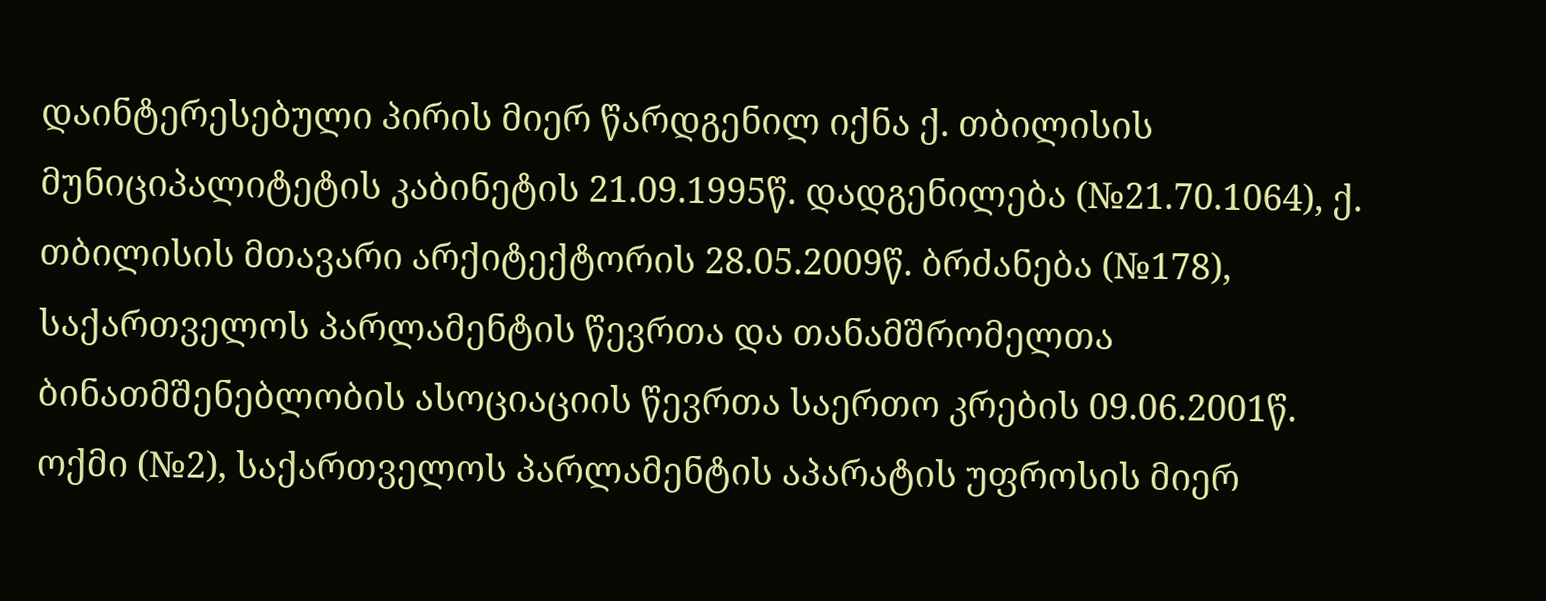დაინტერესებული პირის მიერ წარდგენილ იქნა ქ. თბილისის მუნიციპალიტეტის კაბინეტის 21.09.1995წ. დადგენილება (№21.70.1064), ქ. თბილისის მთავარი არქიტექტორის 28.05.2009წ. ბრძანება (№178), საქართველოს პარლამენტის წევრთა და თანამშრომელთა ბინათმშენებლობის ასოციაციის წევრთა საერთო კრების 09.06.2001წ. ოქმი (№2), საქართველოს პარლამენტის აპარატის უფროსის მიერ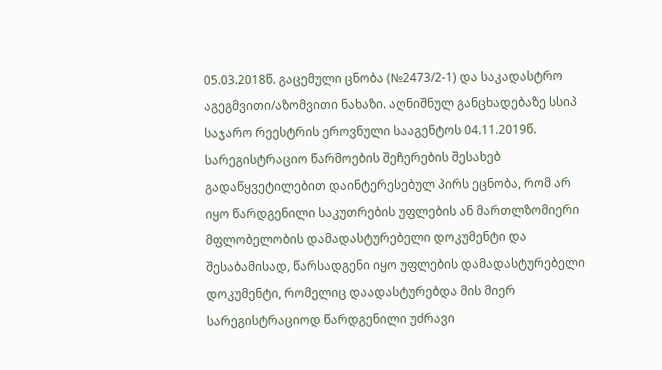05.03.2018წ. გაცემული ცნობა (№2473/2-1) და საკადასტრო აგეგმვითი/აზომვითი ნახაზი. აღნიშნულ განცხადებაზე სსიპ საჯარო რეესტრის ეროვნული სააგენტოს 04.11.2019წ. სარეგისტრაციო წარმოების შეჩერების შესახებ გადაწყვეტილებით დაინტერესებულ პირს ეცნობა, რომ არ იყო წარდგენილი საკუთრების უფლების ან მართლზომიერი მფლობელობის დამადასტურებელი დოკუმენტი და შესაბამისად, წარსადგენი იყო უფლების დამადასტურებელი დოკუმენტი, რომელიც დაადასტურებდა მის მიერ სარეგისტრაციოდ წარდგენილი უძრავი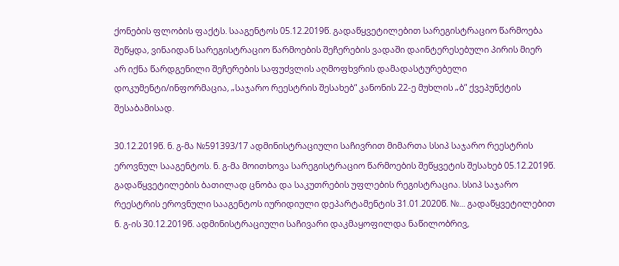ქონების ფლობის ფაქტს. სააგენტოს 05.12.2019წ. გადაწყვეტილებით სარეგისტრაციო წარმოება შეწყდა, ვინაიდან სარეგისტრაციო წარმოების შეჩერების ვადაში დაინტერესებული პირის მიერ არ იქნა წარდგენილი შეჩერების საფუძვლის აღმოფხვრის დამადასტურებელი დოკუმენტი/ინფორმაცია, „საჯარო რეესტრის შესახებ“ კანონის 22-ე მუხლის „ბ“ ქვეპუნქტის შესაბამისად.

30.12.2019წ. ნ. გ-მა №591393/17 ადმინისტრაციული საჩივრით მიმართა სსიპ საჯარო რეესტრის ეროვნულ სააგენტოს. ნ. გ-მა მოითხოვა სარეგისტრაციო წარმოების შეწყვეტის შესახებ 05.12.2019წ. გადაწყვეტილების ბათილად ცნობა და საკუთრების უფლების რეგისტრაცია. სსიპ საჯარო რეესტრის ეროვნული სააგენტოს იურიდიული დეპარტამენტის 31.01.2020წ. №... გადაწყვეტილებით ნ. გ-ის 30.12.2019წ. ადმინისტრაციული საჩივარი დაკმაყოფილდა ნაწილობრივ,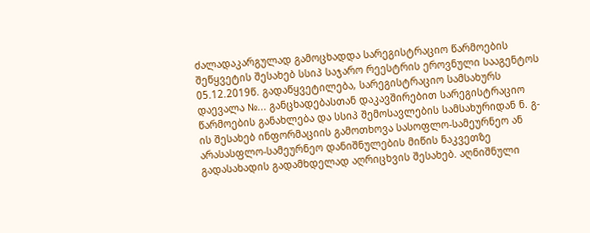ძალადაკარგულად გამოცხადდა სარეგისტრაციო წარმოების შეწყვეტის შესახებ სსიპ საჯარო რეესტრის ეროვნული სააგენტოს 05.12.2019წ. გადაწყვეტილება, სარეგისტრაციო სამსახურს დაევალა №... განცხადებასთან დაკავშირებით სარეგისტრაციო წარმოების განახლება და სსიპ შემოსავლების სამსახურიდან ნ. გ-ის შესახებ ინფორმაციის გამოთხოვა სასოფლო-სამეურნეო ან არასასფლო-სამეურნეო დანიშნულების მიწის ნაკვეთზე გადასახადის გადამხდელად აღრიცხვის შესახებ. აღნიშნული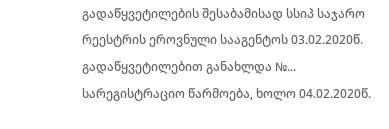გადაწყვეტილების შესაბამისად სსიპ საჯარო რეესტრის ეროვნული სააგენტოს 03.02.2020წ. გადაწყვეტილებით განახლდა №... სარეგისტრაციო წარმოება, ხოლო 04.02.2020წ.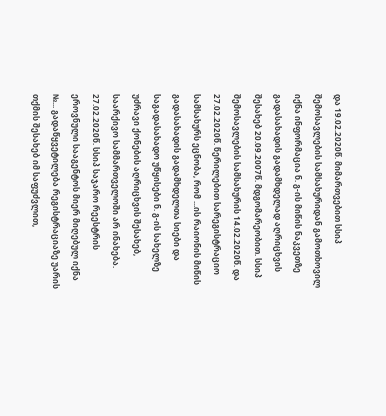და 19.02.2020წ. მიმართვებით სსიპ შემოსავლების სამსახურიდან გამოთხოვილ იქნა ინფორმაცია ნ. გ-ის მიწის ნაკვეთზე გადასახადის გადამხდელად აღრიცხვის შესახებ 20.09.2007წ. მდგომარეობით. სსიპ შემოსავლების სამსახურის 14.02.2020წ. და 27.02.2020წ. წერილებით სარეგისტრაციო სამსახურს ეცნობა, რომ ...ის რაიონის მიწის გადასახადის გადამხდელთა სიები და საგადასახადო უწყისები ნ. გ-ის სახელზე უძრავი ქონების აღრიცხვის შესახებ, საარქივო სამმართველოში არ ინახება. 27.02.2020წ. სსიპ საჯარო რეესტრის ეროვნული სააგენტოს მიერ მიღებულ იქნა №... გადაწყვეტილება რეგისტრაციაზე უარის თქმის შესახებ იმ საფუძვლით,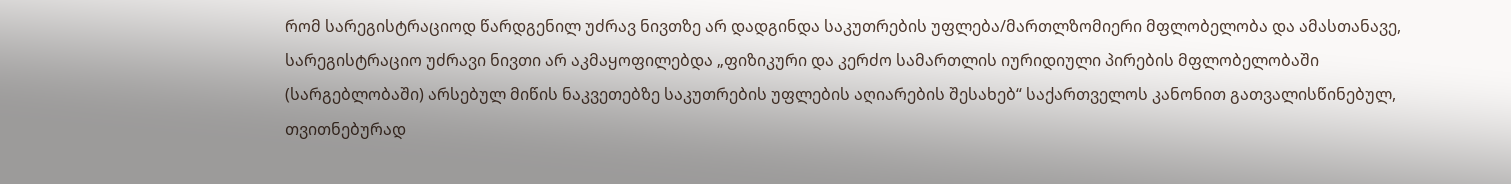რომ სარეგისტრაციოდ წარდგენილ უძრავ ნივთზე არ დადგინდა საკუთრების უფლება/მართლზომიერი მფლობელობა და ამასთანავე, სარეგისტრაციო უძრავი ნივთი არ აკმაყოფილებდა „ფიზიკური და კერძო სამართლის იურიდიული პირების მფლობელობაში (სარგებლობაში) არსებულ მიწის ნაკვეთებზე საკუთრების უფლების აღიარების შესახებ“ საქართველოს კანონით გათვალისწინებულ, თვითნებურად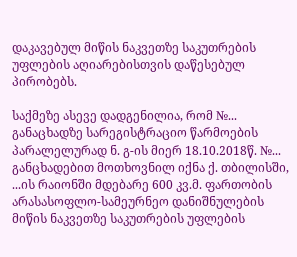დაკავებულ მიწის ნაკვეთზე საკუთრების უფლების აღიარებისთვის დაწესებულ პირობებს.

საქმეზე ასევე დადგენილია, რომ №... განაცხადზე სარეგისტრაციო წარმოების პარალელურად ნ. გ-ის მიერ 18.10.2018წ. №... განცხადებით მოთხოვნილ იქნა ქ. თბილისში, ...ის რაიონში მდებარე 600 კვ.მ. ფართობის არასასოფლო-სამეურნეო დანიშნულების მიწის ნაკვეთზე საკუთრების უფლების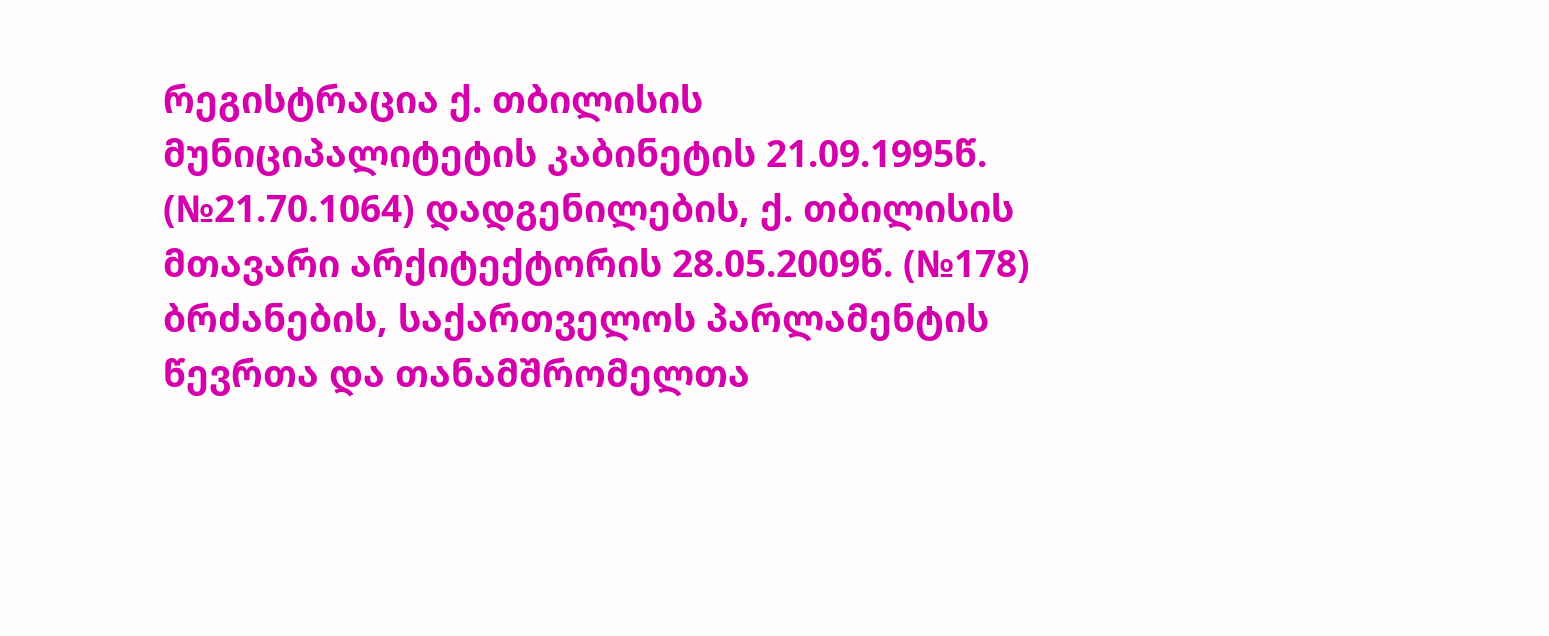რეგისტრაცია ქ. თბილისის მუნიციპალიტეტის კაბინეტის 21.09.1995წ. (№21.70.1064) დადგენილების, ქ. თბილისის მთავარი არქიტექტორის 28.05.2009წ. (№178) ბრძანების, საქართველოს პარლამენტის წევრთა და თანამშრომელთა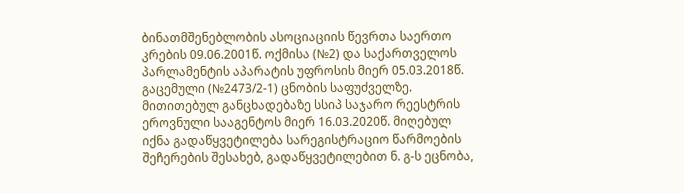ბინათმშენებლობის ასოციაციის წევრთა საერთო კრების 09.06.2001წ. ოქმისა (№2) და საქართველოს პარლამენტის აპარატის უფროსის მიერ 05.03.2018წ. გაცემული (№2473/2-1) ცნობის საფუძველზე. მითითებულ განცხადებაზე სსიპ საჯარო რეესტრის ეროვნული სააგენტოს მიერ 16.03.2020წ. მიღებულ იქნა გადაწყვეტილება სარეგისტრაციო წარმოების შეჩერების შესახებ, გადაწყვეტილებით ნ. გ-ს ეცნობა,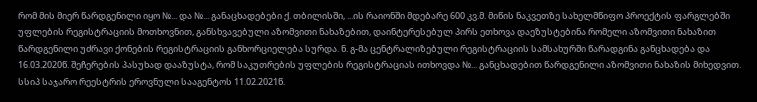რომ მის მიერ წარდგენილი იყო №... და №... განაცხადებები ქ. თბილისში, ...ის რაიონში მდებარე 600 კვ.მ. მიწის ნაკვეთზე სახელმწიფო პროექტის ფარგლებში უფლების რეგისტრაციის მოთხოვნით, განსხვავებული აზომვითი ნახაზებით, დაინტერესებულ პირს ეთხოვა დაეზუსტებინა რომელი აზომვითი ნახაზით წარდგენილი უძრავი ქონების რეგისტრაციის განხორციელება სურდა. ნ. გ-მა ცენტრალიზებული რეგისტრაციის სამსახურში წარადგინა განცხადება და 16.03.2020წ. შეჩერების პასუხად დააზუსტა, რომ საკუთრების უფლების რეგისტრაციას ითხოვდა №... განცხადებით წარდგენილი აზომვითი ნახაზის მიხედვით. სსიპ საჯარო რეესტრის ეროვნული სააგენტოს 11.02.2021წ.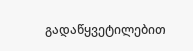გადაწყვეტილებით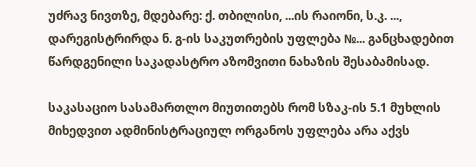უძრავ ნივთზე, მდებარე: ქ. თბილისი, ...ის რაიონი, ს.კ. ..., დარეგისტრირდა ნ. გ-ის საკუთრების უფლება №... განცხადებით წარდგენილი საკადასტრო აზომვითი ნახაზის შესაბამისად.

საკასაციო სასამართლო მიუთითებს რომ სზაკ-ის 5.1 მუხლის მიხედვით ადმინისტრაციულ ორგანოს უფლება არა აქვს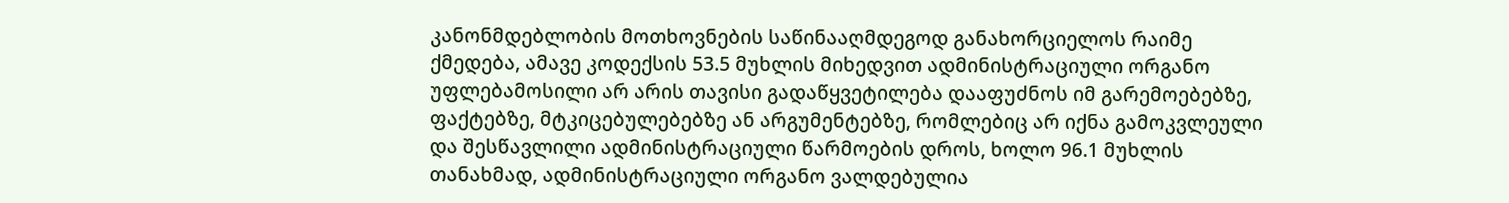კანონმდებლობის მოთხოვნების საწინააღმდეგოდ განახორციელოს რაიმე ქმედება, ამავე კოდექსის 53.5 მუხლის მიხედვით ადმინისტრაციული ორგანო უფლებამოსილი არ არის თავისი გადაწყვეტილება დააფუძნოს იმ გარემოებებზე, ფაქტებზე, მტკიცებულებებზე ან არგუმენტებზე, რომლებიც არ იქნა გამოკვლეული და შესწავლილი ადმინისტრაციული წარმოების დროს, ხოლო 96.1 მუხლის თანახმად, ადმინისტრაციული ორგანო ვალდებულია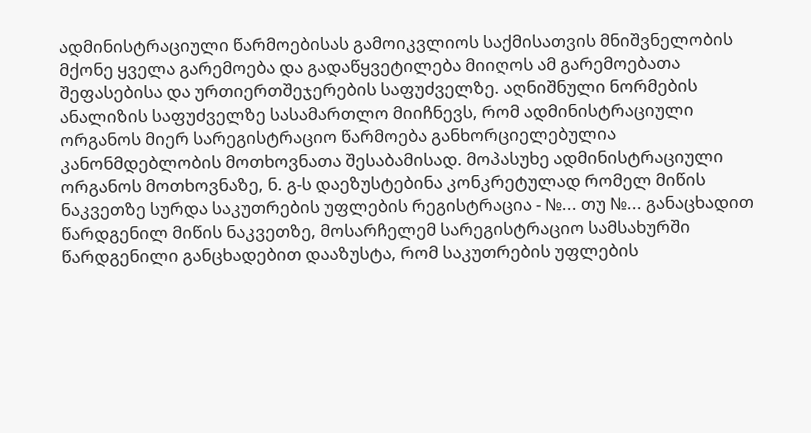ადმინისტრაციული წარმოებისას გამოიკვლიოს საქმისათვის მნიშვნელობის მქონე ყველა გარემოება და გადაწყვეტილება მიიღოს ამ გარემოებათა შეფასებისა და ურთიერთშეჯერების საფუძველზე. აღნიშნული ნორმების ანალიზის საფუძველზე სასამართლო მიიჩნევს, რომ ადმინისტრაციული ორგანოს მიერ სარეგისტრაციო წარმოება განხორციელებულია კანონმდებლობის მოთხოვნათა შესაბამისად. მოპასუხე ადმინისტრაციული ორგანოს მოთხოვნაზე, ნ. გ-ს დაეზუსტებინა კონკრეტულად რომელ მიწის ნაკვეთზე სურდა საკუთრების უფლების რეგისტრაცია - №... თუ №... განაცხადით წარდგენილ მიწის ნაკვეთზე, მოსარჩელემ სარეგისტრაციო სამსახურში წარდგენილი განცხადებით დააზუსტა, რომ საკუთრების უფლების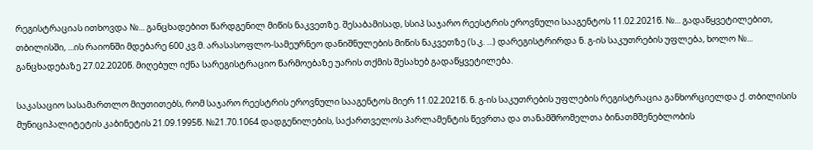რეგისტრაციას ითხოვდა №... განცხადებით წარდგენილ მიწის ნაკვეთზე. შესაბამისად, სსიპ საჯარო რეესტრის ეროვნული სააგენტოს 11.02.2021წ. №... გადაწყვეტილებით, თბილისში, ...ის რაიონში მდებარე 600 კვ.მ. არასასოფლო-სამეურნეო დანიშნულების მიწის ნაკვეთზე (ს.კ. ...) დარეგისტრირდა ნ. გ-ის საკუთრების უფლება, ხოლო №... განცხადებაზე 27.02.2020წ. მიღებულ იქნა სარეგისტრაციო წარმოებაზე უარის თქმის შესახებ გადაწყვეტილება.

საკასაციო სასამართლო მიუთითებს, რომ საჯარო რეესტრის ეროვნული სააგენტოს მიერ 11.02.2021წ. ნ. გ-ის საკუთრების უფლების რეგისტრაცია განხორციელდა ქ. თბილისის მუნიციპალიტეტის კაბინეტის 21.09.1995წ. №21.70.1064 დადგენილების, საქართველოს პარლამენტის წევრთა და თანამშრომელთა ბინათმშენებლობის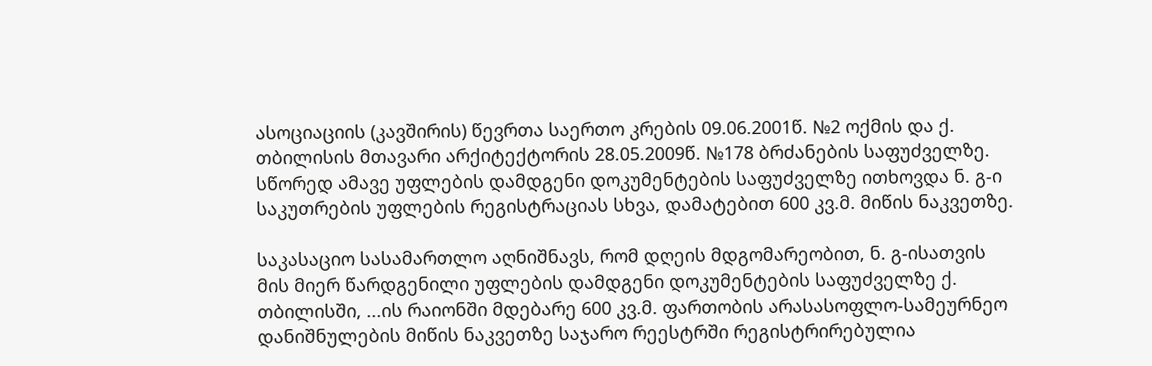ასოციაციის (კავშირის) წევრთა საერთო კრების 09.06.2001წ. №2 ოქმის და ქ. თბილისის მთავარი არქიტექტორის 28.05.2009წ. №178 ბრძანების საფუძველზე. სწორედ ამავე უფლების დამდგენი დოკუმენტების საფუძველზე ითხოვდა ნ. გ-ი საკუთრების უფლების რეგისტრაციას სხვა, დამატებით 600 კვ.მ. მიწის ნაკვეთზე.

საკასაციო სასამართლო აღნიშნავს, რომ დღეის მდგომარეობით, ნ. გ-ისათვის მის მიერ წარდგენილი უფლების დამდგენი დოკუმენტების საფუძველზე ქ. თბილისში, ...ის რაიონში მდებარე 600 კვ.მ. ფართობის არასასოფლო-სამეურნეო დანიშნულების მიწის ნაკვეთზე საჯარო რეესტრში რეგისტრირებულია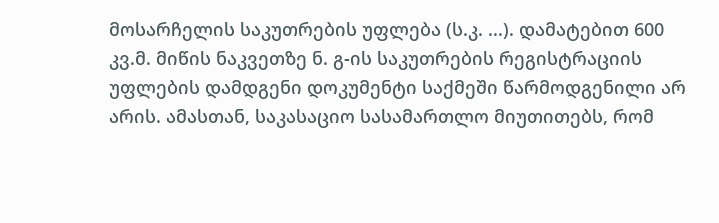მოსარჩელის საკუთრების უფლება (ს.კ. ...). დამატებით 600 კვ.მ. მიწის ნაკვეთზე ნ. გ-ის საკუთრების რეგისტრაციის უფლების დამდგენი დოკუმენტი საქმეში წარმოდგენილი არ არის. ამასთან, საკასაციო სასამართლო მიუთითებს, რომ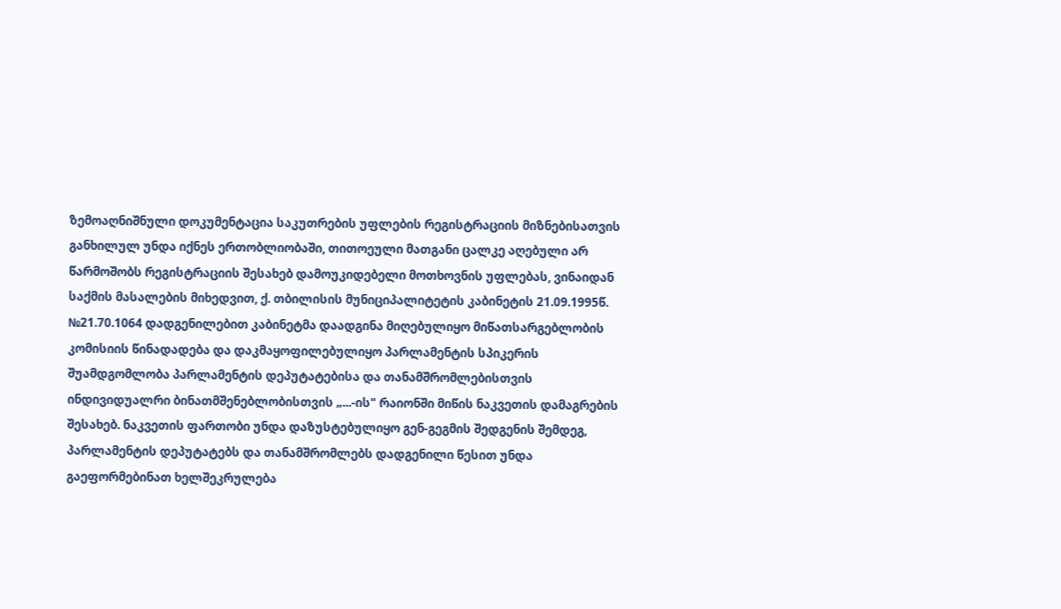ზემოაღნიშნული დოკუმენტაცია საკუთრების უფლების რეგისტრაციის მიზნებისათვის განხილულ უნდა იქნეს ერთობლიობაში, თითოეული მათგანი ცალკე აღებული არ წარმოშობს რეგისტრაციის შესახებ დამოუკიდებელი მოთხოვნის უფლებას, ვინაიდან საქმის მასალების მიხედვით, ქ. თბილისის მუნიციპალიტეტის კაბინეტის 21.09.1995წ. №21.70.1064 დადგენილებით კაბინეტმა დაადგინა მიღებულიყო მიწათსარგებლობის კომისიის წინადადება და დაკმაყოფილებულიყო პარლამენტის სპიკერის შუამდგომლობა პარლამენტის დეპუტატებისა და თანამშრომლებისთვის ინდივიდუალრი ბინათმშენებლობისთვის „...-ის" რაიონში მიწის ნაკვეთის დამაგრების შესახებ. ნაკვეთის ფართობი უნდა დაზუსტებულიყო გენ-გეგმის შედგენის შემდეგ, პარლამენტის დეპუტატებს და თანამშრომლებს დადგენილი წესით უნდა გაეფორმებინათ ხელშეკრულება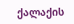ქალაქის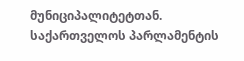მუნიციპალიტეტთან. საქართველოს პარლამენტის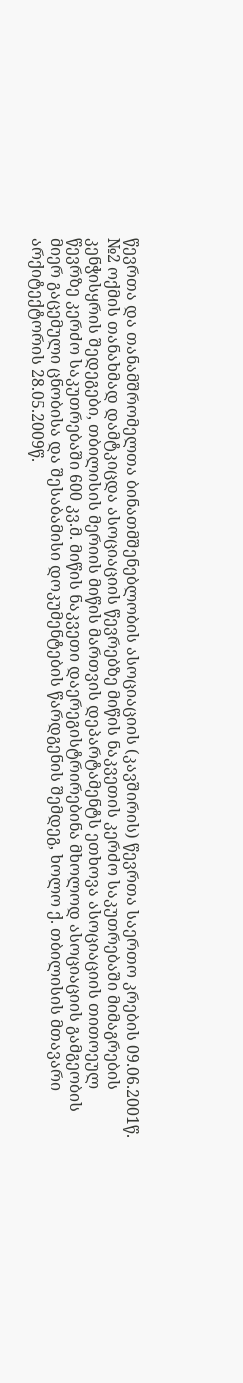წევრთა და თანამშრომელთა ბინათმშენებლობის ასოციაციის (კავშირის) წევრთა საერთო კრების 09.06.2001წ. №2 ოქმის თანახმად დამტკიცდა ასოციაციის წევრებზე მიწის ნაკვეთის კერძო საკუთრებაში მიმაგრების კენჭისყრის შედეგები, თბილისის მერიის მიწის მართვის დეპარტამენტს ეთხოვა ასოციაციის თითოეულ წევრზე კერძო საკუთრებაში 600 კვ.მ. მიწის ნაკვეთი დაერეგისტრირებინა მხოლოდ ასოციაციის გამგეობის მიერ გაცემული ცნობისა და შესაბამისი დოკუმენტების წარდგენის შემდეგ, ხოლო ქ. თბილისის მთავარი არქიტექტორის 28.05.2009წ.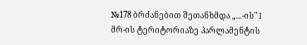№178 ბრძანებით შეთანხმდა „...-ის" I მრ-ის ტერიტორიაზე პარლამენტის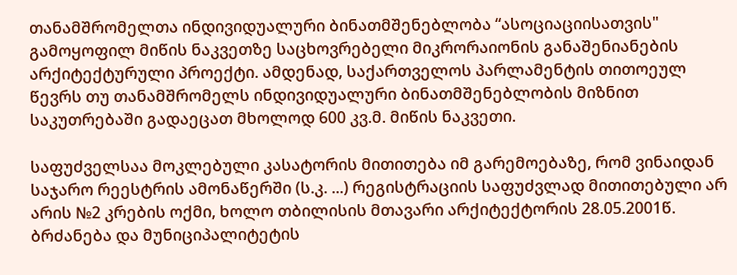თანამშრომელთა ინდივიდუალური ბინათმშენებლობა “ასოციაციისათვის" გამოყოფილ მიწის ნაკვეთზე საცხოვრებელი მიკრორაიონის განაშენიანების არქიტექტურული პროექტი. ამდენად, საქართველოს პარლამენტის თითოეულ წევრს თუ თანამშრომელს ინდივიდუალური ბინათმშენებლობის მიზნით საკუთრებაში გადაეცათ მხოლოდ 600 კვ.მ. მიწის ნაკვეთი.

საფუძველსაა მოკლებული კასატორის მითითება იმ გარემოებაზე, რომ ვინაიდან საჯარო რეესტრის ამონაწერში (ს.კ. ...) რეგისტრაციის საფუძვლად მითითებული არ არის №2 კრების ოქმი, ხოლო თბილისის მთავარი არქიტექტორის 28.05.2001წ. ბრძანება და მუნიციპალიტეტის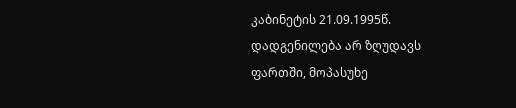კაბინეტის 21.09.1995წ. დადგენილება არ ზღუდავს ფართში, მოპასუხე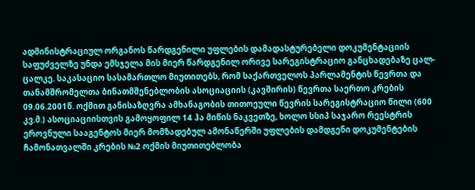ადმინისტრაციულ ორგანოს წარდგენილი უფლების დამადასტურებელი დოკუმენტაციის საფუძველზე უნდა ემსჯელა მის მიერ წარდგენილ ორივე სარეგისტრაციო განცხადებაზე ცალ-ცალკე. საკასაციო სასამართლო მიუთითებს, რომ საქართველოს პარლამენტის წევრთა და თანამშრომელთა ბინათმშენებლობის ასოციაციის (კავშირის) წევრთა საერთო კრების 09.06.2001წ. ოქმით განისაზღვრა ამხანაგობის თითოეული წევრის სარეგისტრაციო წილი (600 კვ.მ.) ასოციაციისთვის გამოყოფილ 14 ჰა მიწის ნაკვეთზე, ხოლო სსიპ საჯარო რეესტრის ეროვნული სააგენტოს მიერ მომზადებულ ამონაწერში უფლების დამდგენი დოკუმენტების ჩამონათვალში კრების №2 ოქმის მიუთითებლობა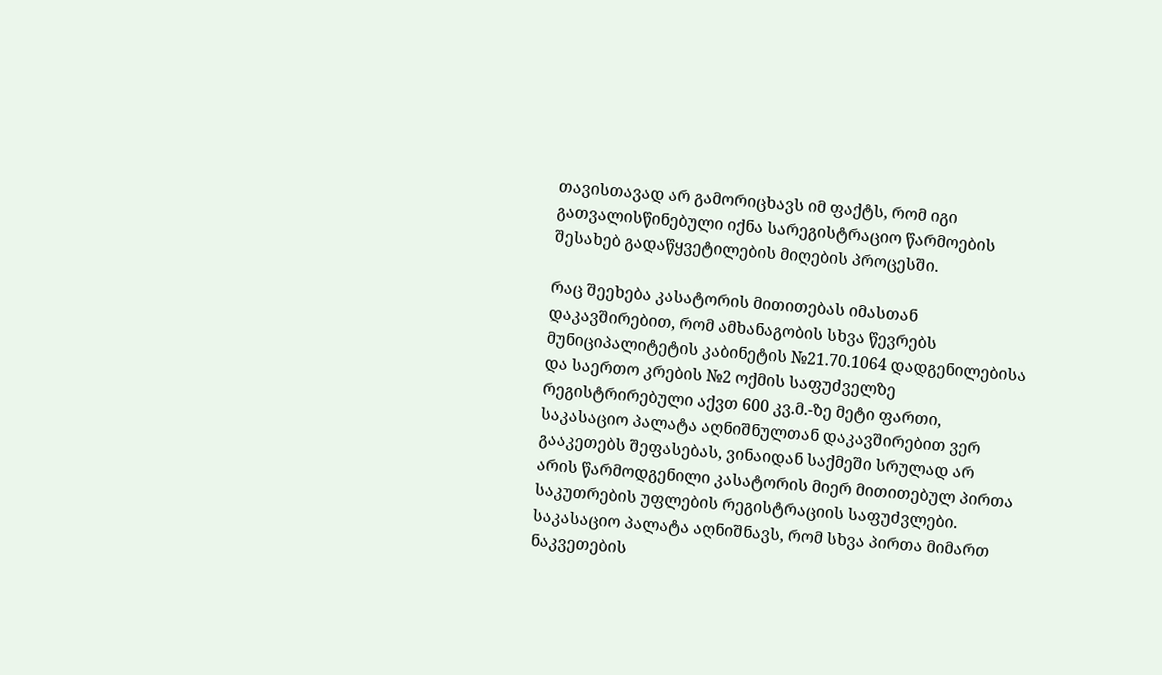თავისთავად არ გამორიცხავს იმ ფაქტს, რომ იგი გათვალისწინებული იქნა სარეგისტრაციო წარმოების შესახებ გადაწყვეტილების მიღების პროცესში.

რაც შეეხება კასატორის მითითებას იმასთან დაკავშირებით, რომ ამხანაგობის სხვა წევრებს მუნიციპალიტეტის კაბინეტის №21.70.1064 დადგენილებისა და საერთო კრების №2 ოქმის საფუძველზე რეგისტრირებული აქვთ 600 კვ.მ.-ზე მეტი ფართი, საკასაციო პალატა აღნიშნულთან დაკავშირებით ვერ გააკეთებს შეფასებას, ვინაიდან საქმეში სრულად არ არის წარმოდგენილი კასატორის მიერ მითითებულ პირთა საკუთრების უფლების რეგისტრაციის საფუძვლები. საკასაციო პალატა აღნიშნავს, რომ სხვა პირთა მიმართ ნაკვეთების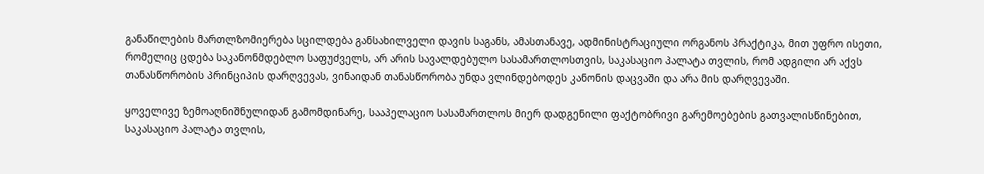განაწილების მართლზომიერება სცილდება განსახილველი დავის საგანს, ამასთანავე, ადმინისტრაციული ორგანოს პრაქტიკა, მით უფრო ისეთი, რომელიც ცდება საკანონმდებლო საფუძველს, არ არის სავალდებულო სასამართლოსთვის, საკასაციო პალატა თვლის, რომ ადგილი არ აქვს თანასწორობის პრინციპის დარღვევას, ვინაიდან თანასწორობა უნდა ვლინდებოდეს კანონის დაცვაში და არა მის დარღვევაში.

ყოველივე ზემოაღნიშნულიდან გამომდინარე, სააპელაციო სასამართლოს მიერ დადგენილი ფაქტობრივი გარემოებების გათვალისწინებით, საკასაციო პალატა თვლის,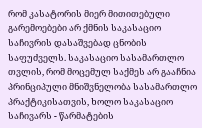რომ კასატორის მიერ მითითებული გარემოებები არ ქმნის საკასაციო საჩივრის დასაშვებად ცნობის საფუძველს. საკასაციო სასამართლო თვლის, რომ მოცემულ საქმეს არ გააჩნია პრინციპული მნიშვნელობა სასამართლო პრაქტიკისათვის, ხოლო საკასაციო საჩივარს - წარმატების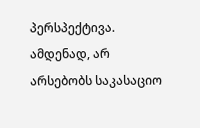პერსპექტივა. ამდენად, არ არსებობს საკასაციო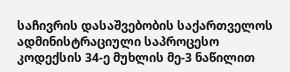საჩივრის დასაშვებობის საქართველოს ადმინისტრაციული საპროცესო კოდექსის 34-ე მუხლის მე-3 ნაწილით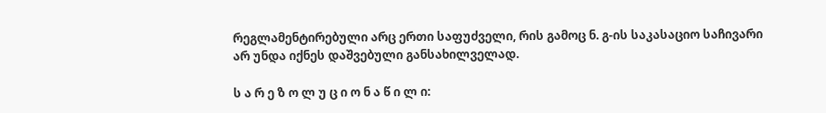რეგლამენტირებული არც ერთი საფუძველი, რის გამოც ნ. გ-ის საკასაციო საჩივარი არ უნდა იქნეს დაშვებული განსახილველად.

ს ა რ ე ზ ო ლ უ ც ი ო ნ ა წ ი ლ ი: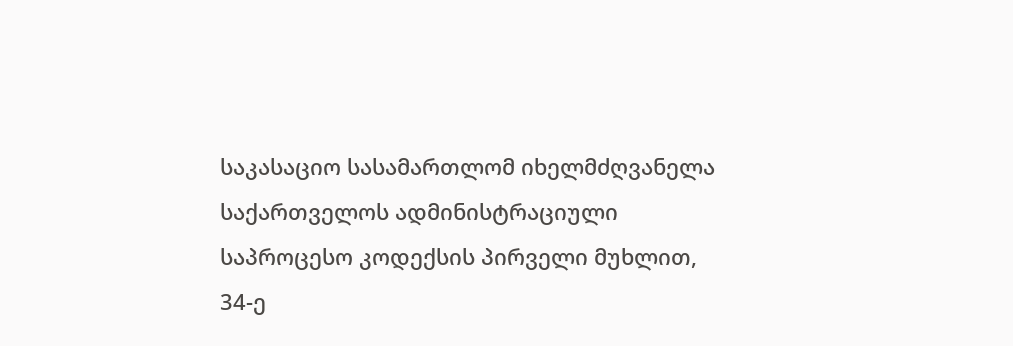საკასაციო სასამართლომ იხელმძღვანელა საქართველოს ადმინისტრაციული საპროცესო კოდექსის პირველი მუხლით, 34-ე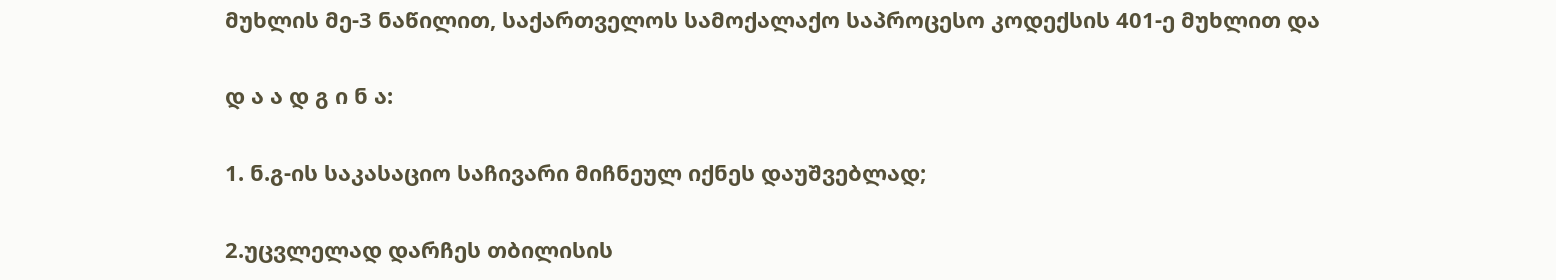მუხლის მე-3 ნაწილით, საქართველოს სამოქალაქო საპროცესო კოდექსის 401-ე მუხლით და

დ ა ა დ გ ი ნ ა:

1. ნ.გ-ის საკასაციო საჩივარი მიჩნეულ იქნეს დაუშვებლად;

2.უცვლელად დარჩეს თბილისის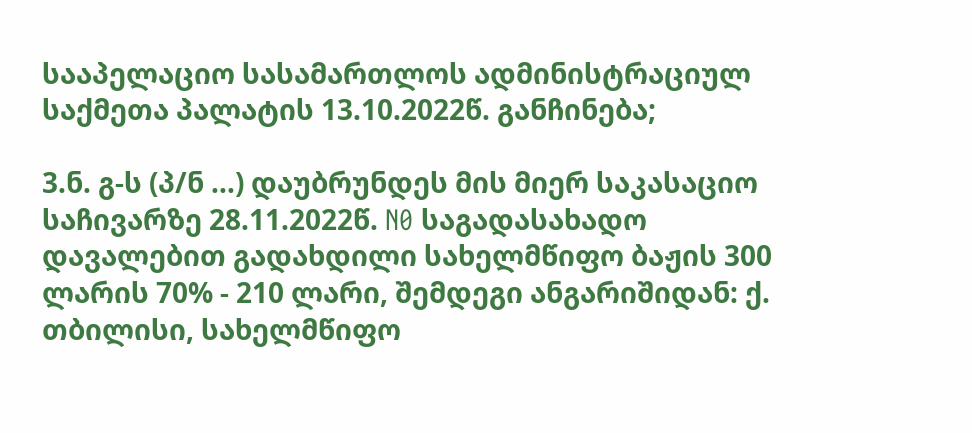სააპელაციო სასამართლოს ადმინისტრაციულ საქმეთა პალატის 13.10.2022წ. განჩინება;

3.ნ. გ-ს (პ/ნ ...) დაუბრუნდეს მის მიერ საკასაციო საჩივარზე 28.11.2022წ. N0 საგადასახადო დავალებით გადახდილი სახელმწიფო ბაჟის 300 ლარის 70% - 210 ლარი, შემდეგი ანგარიშიდან: ქ. თბილისი, სახელმწიფო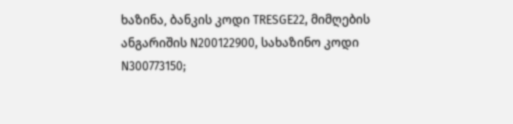ხაზინა, ბანკის კოდი TRESGE22, მიმღების ანგარიშის N200122900, სახაზინო კოდი N300773150;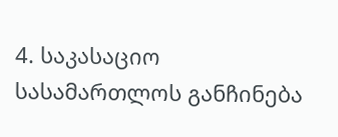4. საკასაციო სასამართლოს განჩინება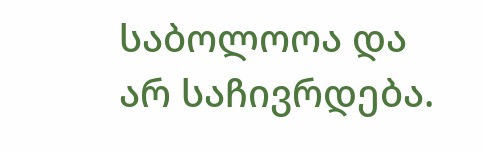საბოლოოა და არ საჩივრდება.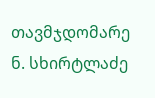თავმჯდომარე ნ. სხირტლაძე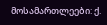მოსამართლეები: ქ.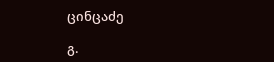ცინცაძე

გ.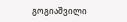გოგიაშვილი